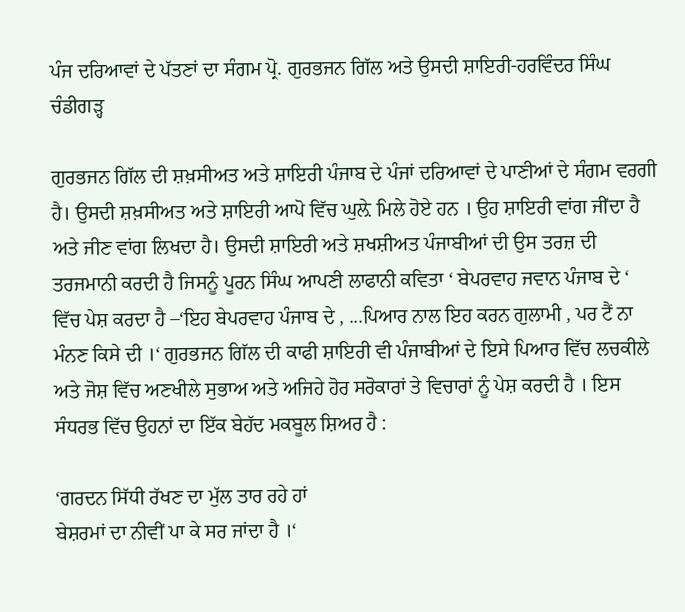ਪੰਜ ਦਰਿਆਵਾਂ ਦੇ ਪੱਤਣਾਂ ਦਾ ਸੰਗਮ ਪ੍ਰੋ. ਗੁਰਭਜਨ ਗਿੱਲ ਅਤੇ ਉਸਦੀ ਸ਼ਾਇਰੀ-ਹਰਵਿੰਦਰ ਸਿੰਘ ਚੰਡੀਗੜ੍ਹ

ਗੁਰਭਜਨ ਗਿੱਲ ਦੀ ਸ਼ਖ਼ਸੀਅਤ ਅਤੇ ਸ਼ਾਇਰੀ ਪੰਜਾਬ ਦੇ ਪੰਜਾਂ ਦਰਿਆਵਾਂ ਦੇ ਪਾਣੀਆਂ ਦੇ ਸੰਗਮ ਵਰਗੀ ਹੈ। ਉਸਦੀ ਸ਼ਖ਼ਸੀਅਤ ਅਤੇ ਸ਼ਾਇਰੀ ਆਪੋ ਵਿੱਚ ਘੁਲ਼ੇ ਮਿਲੇ ਹੋਏ ਹਨ । ਉਹ ਸ਼ਾਇਰੀ ਵਾਂਗ ਜੀਂਦਾ ਹੈ ਅਤੇ ਜੀਣ ਵਾਂਗ ਲਿਖਦਾ ਹੈ। ਉਸਦੀ ਸ਼ਾਇਰੀ ਅਤੇ ਸ਼ਖਸ਼ੀਅਤ ਪੰਜਾਬੀਆਂ ਦੀ ਉਸ ਤਰਜ਼ ਦੀ ਤਰਜਮਾਨੀ ਕਰਦੀ ਹੈ ਜਿਸਨੂੰ ਪੂਰਨ ਸਿੰਘ ਆਪਣੀ ਲਾਫਾਨੀ ਕਵਿਤਾ ‘ ਬੇਪਰਵਾਹ ਜਵਾਨ ਪੰਜਾਬ ਦੇ ‘ ਵਿੱਚ ਪੇਸ਼ ਕਰਦਾ ਹੈ –‘ਇਹ ਬੇਪਰਵਾਹ ਪੰਜਾਬ ਦੇ , ...ਪਿਆਰ ਨਾਲ ਇਹ ਕਰਨ ਗੁਲਾਮੀ , ਪਰ ਟੈਂ ਨਾ ਮੰਨਣ ਕਿਸੇ ਦੀ ।‘ ਗੁਰਭਜਨ ਗਿੱਲ ਦੀ ਕਾਫੀ ਸ਼ਾਇਰੀ ਵੀ ਪੰਜਾਬੀਆਂ ਦੇ ਇਸੇ ਪਿਆਰ ਵਿੱਚ ਲਚਕੀਲੇ ਅਤੇ ਜੋਸ਼ ਵਿੱਚ ਅਣਖੀਲੇ ਸੁਭਾਅ ਅਤੇ ਅਜਿਹੇ ਹੋਰ ਸਰੋਕਾਰਾਂ ਤੇ ਵਿਚਾਰਾਂ ਨੂੰ ਪੇਸ਼ ਕਰਦੀ ਹੈ । ਇਸ ਸੰਧਰਭ ਵਿੱਚ ਉਹਨਾਂ ਦਾ ਇੱਕ ਬੇਹੱਦ ਮਕਬੂਲ ਸ਼ਿਅਰ ਹੈ :

‘ਗਰਦਨ ਸਿੱਧੀ ਰੱਖਣ ਦਾ ਮੁੱਲ ਤਾਰ ਰਹੇ ਹਾਂ
ਬੇਸ਼ਰਮਾਂ ਦਾ ਨੀਵੀਂ ਪਾ ਕੇ ਸਰ ਜਾਂਦਾ ਹੈ ।‘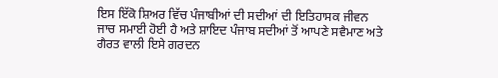ਇਸ ਇੱਕੋ ਸ਼ਿਅਰ ਵਿੱਚ ਪੰਜਾਬੀਆਂ ਦੀ ਸਦੀਆਂ ਦੀ ਇਤਿਹਾਸਕ ਜੀਵਨ ਜਾਚ ਸਮਾਈ ਹੋਈ ਹੈ ਅਤੇ ਸ਼ਾਇਦ ਪੰਜਾਬ ਸਦੀਆਂ ਤੋਂ ਆਪਣੇ ਸਵੈਮਾਣ ਅਤੇ ਗੈਰਤ ਵਾਲੀ ਇਸੇ ਗਰਦਨ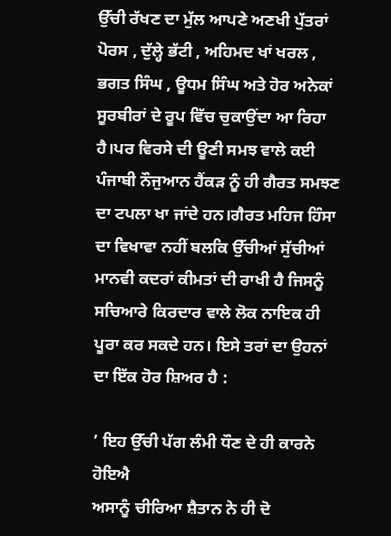ਉੱਚੀ ਰੱਖਣ ਦਾ ਮੁੱਲ ਆਪਣੇ ਅਣਖੀ ਪੁੱਤਰਾਂ ਪੋਰਸ , ਦੁੱਲ੍ਹੇ ਭੱਟੀ , ਅਹਿਮਦ ਖਾਂ ਖਰਲ , ਭਗਤ ਸਿੰਘ , ਊਧਮ ਸਿੰਘ ਅਤੇ ਹੋਰ ਅਨੇਕਾਂ ਸੂਰਬੀਰਾਂ ਦੇ ਰੂਪ ਵਿੱਚ ਚੁਕਾਉਂਦਾ ਆ ਰਿਹਾ ਹੈ।ਪਰ ਵਿਰਸੇ ਦੀ ਊਣੀ ਸਮਝ ਵਾਲੇ ਕਈ ਪੰਜਾਬੀ ਨੌਜੁਆਨ ਹੈਂਕੜ ਨੂੰ ਹੀ ਗੈਰਤ ਸਮਝਣ ਦਾ ਟਪਲਾ ਖਾ ਜਾਂਦੇ ਹਨ।ਗੈਰਤ ਮਹਿਜ ਹਿੰਸਾ ਦਾ ਵਿਖਾਵਾ ਨਹੀਂ ਬਲਕਿ ਉੱਚੀਆਂ ਸੁੱਚੀਆਂ ਮਾਨਵੀ ਕਦਰਾਂ ਕੀਮਤਾਂ ਦੀ ਰਾਖੀ ਹੈ ਜਿਸਨੂੰ ਸਚਿਆਰੇ ਕਿਰਦਾਰ ਵਾਲੇ ਲੋਕ ਨਾਇਕ ਹੀ ਪੂਰਾ ਕਰ ਸਕਦੇ ਹਨ। ਇਸੇ ਤਰਾਂ ਦਾ ਉਹਨਾਂ ਦਾ ਇੱਕ ਹੋਰ ਸ਼ਿਅਰ ਹੈ :

’ ਇਹ ਉੱਚੀ ਪੱਗ ਲੰਮੀ ਧੌਣ ਦੇ ਹੀ ਕਾਰਨੇ ਹੋਇਐ
ਅਸਾਨੂੰ ਚੀਰਿਆ ਸ਼ੈਤਾਨ ਨੇ ਹੀ ਦੋ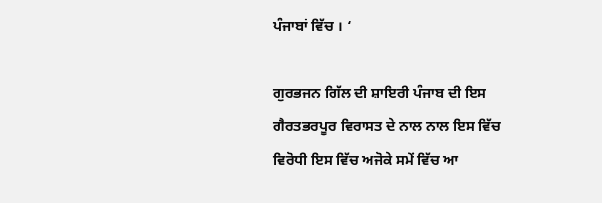ਪੰਜਾਬਾਂ ਵਿੱਚ । ‘

ਗੁਰਭਜਨ ਗਿੱਲ ਦੀ ਸ਼ਾਇਰੀ ਪੰਜਾਬ ਦੀ ਇਸ ਗੈਰਤਭਰਪੂਰ ਵਿਰਾਸਤ ਦੇ ਨਾਲ ਨਾਲ ਇਸ ਵਿੱਚ ਵਿਰੋਧੀ ਇਸ ਵਿੱਚ ਅਜੋਕੇ ਸਮੇਂ ਵਿੱਚ ਆ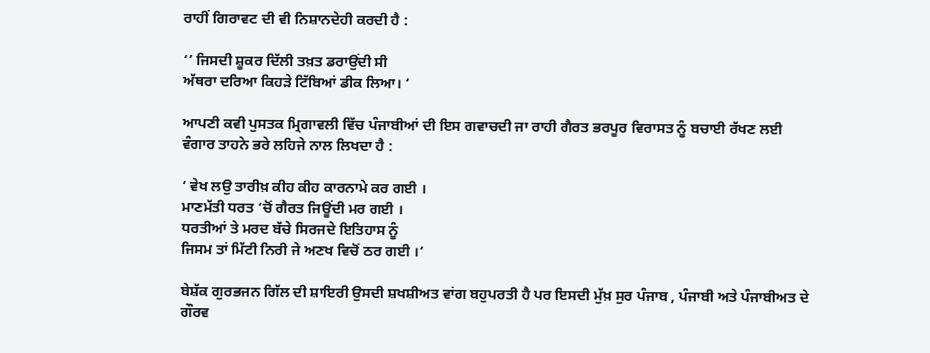ਰਾਹੀਂ ਗਿਰਾਵਟ ਦੀ ਵੀ ਨਿਸ਼ਾਨਦੇਹੀ ਕਰਦੀ ਹੈ :

‘’ ਜਿਸਦੀ ਸ਼ੂਕਰ ਦਿੱਲੀ ਤਖ਼ਤ ਡਰਾਉਂਦੀ ਸੀ
ਅੱਥਰਾ ਦਰਿਆ ਕਿਹੜੇ ਟਿੱਬਿਆਂ ਡੀਕ ਲਿਆ। ‘

ਆਪਣੀ ਕਵੀ ਪੁਸਤਕ ਮ੍ਰਿਗਾਵਲੀ ਵਿੱਚ ਪੰਜਾਬੀਆਂ ਦੀ ਇਸ ਗਵਾਚਦੀ ਜਾ ਰਾਹੀ ਗੈਰਤ ਭਰਪੂਰ ਵਿਰਾਸਤ ਨੂੰ ਬਚਾਈ ਰੱਖਣ ਲਈ ਵੰਗਾਰ ਤਾਹਨੇ ਭਰੇ ਲਹਿਜੇ ਨਾਲ ਲਿਖਦਾ ਹੈ :

‘ ਵੇਖ ਲਉ ਤਾਰੀਖ਼ ਕੀਹ ਕੀਹ ਕਾਰਨਾਮੇ ਕਰ ਗਈ ।
ਮਾਣਮੱਤੀ ਧਰਤ ‘ਚੋਂ ਗੈਰਤ ਜਿਊਂਦੀ ਮਰ ਗਈ ।
ਧਰਤੀਆਂ ਤੇ ਮਰਦ ਬੱਚੇ ਸਿਰਜਦੇ ਇਤਿਹਾਸ ਨੂੰ
ਜਿਸਮ ਤਾਂ ਮਿੱਟੀ ਨਿਰੀ ਜੇ ਅਣਖ ਵਿਚੋਂ ਠਰ ਗਈ ।‘

ਬੇਸ਼ੱਕ ਗੁਰਭਜਨ ਗਿੱਲ ਦੀ ਸ਼ਾਇਰੀ ਉਸਦੀ ਸ਼ਖਸ਼ੀਅਤ ਵਾਂਗ ਬਹੁਪਰਤੀ ਹੈ ਪਰ ਇਸਦੀ ਮੁੱਖ਼ ਸੁਰ ਪੰਜਾਬ , ਪੰਜਾਬੀ ਅਤੇ ਪੰਜਾਬੀਅਤ ਦੇ ਗੌਰਵ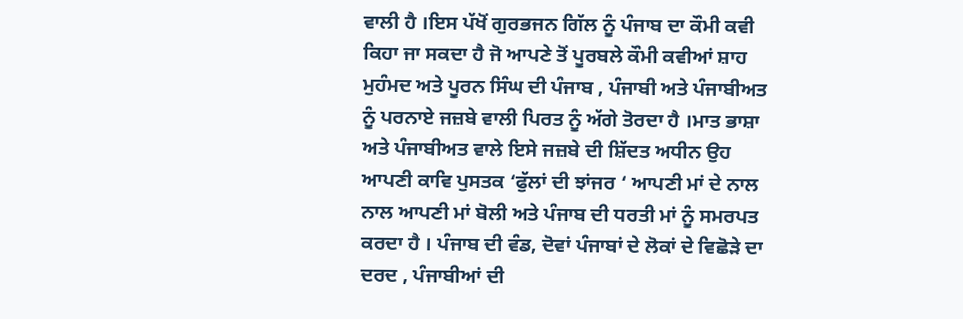ਵਾਲੀ ਹੈ ।ਇਸ ਪੱਖੋਂ ਗੁਰਭਜਨ ਗਿੱਲ ਨੂੰ ਪੰਜਾਬ ਦਾ ਕੌਮੀ ਕਵੀ ਕਿਹਾ ਜਾ ਸਕਦਾ ਹੈ ਜੋ ਆਪਣੇ ਤੋਂ ਪੂਰਬਲੇ ਕੌਮੀ ਕਵੀਆਂ ਸ਼ਾਹ ਮੁਹੰਮਦ ਅਤੇ ਪੂਰਨ ਸਿੰਘ ਦੀ ਪੰਜਾਬ , ਪੰਜਾਬੀ ਅਤੇ ਪੰਜਾਬੀਅਤ ਨੂੰ ਪਰਨਾਏ ਜਜ਼ਬੇ ਵਾਲੀ ਪਿਰਤ ਨੂੰ ਅੱਗੇ ਤੋਰਦਾ ਹੈ ।ਮਾਤ ਭਾਸ਼ਾ ਅਤੇ ਪੰਜਾਬੀਅਤ ਵਾਲੇ ਇਸੇ ਜਜ਼ਬੇ ਦੀ ਸ਼ਿੱਦਤ ਅਧੀਨ ਉਹ ਆਪਣੀ ਕਾਵਿ ਪੁਸਤਕ ‘ਫੁੱਲਾਂ ਦੀ ਝਾਂਜਰ ‘ ਆਪਣੀ ਮਾਂ ਦੇ ਨਾਲ ਨਾਲ ਆਪਣੀ ਮਾਂ ਬੋਲੀ ਅਤੇ ਪੰਜਾਬ ਦੀ ਧਰਤੀ ਮਾਂ ਨੂੰ ਸਮਰਪਤ ਕਰਦਾ ਹੈ । ਪੰਜਾਬ ਦੀ ਵੰਡ, ਦੋਵਾਂ ਪੰਜਾਬਾਂ ਦੇ ਲੋਕਾਂ ਦੇ ਵਿਛੋੜੇ ਦਾ ਦਰਦ , ਪੰਜਾਬੀਆਂ ਦੀ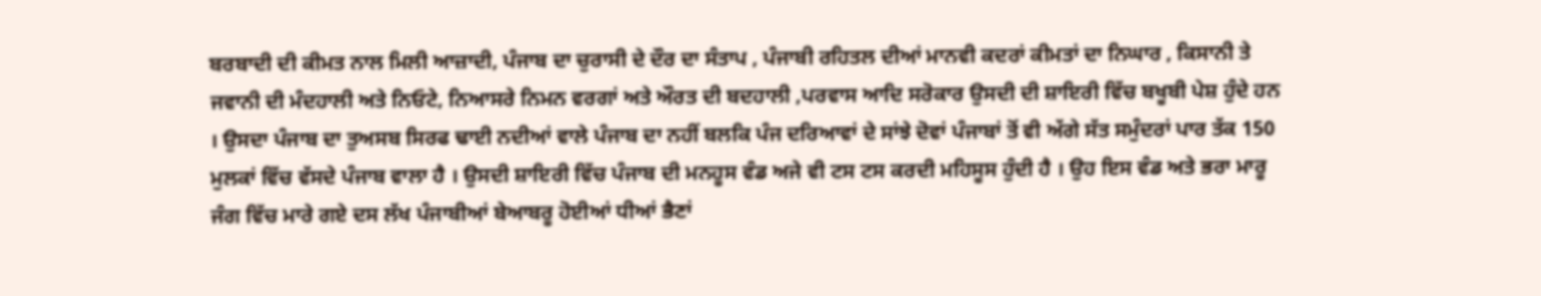ਬਰਬਾਦੀ ਦੀ ਕੀਮਤ ਨਾਲ ਮਿਲੀ ਆਜ਼ਾਦੀ, ਪੰਜਾਬ ਦਾ ਚੁਰਾਸੀ ਦੇ ਦੌਰ ਦਾ ਸੰਤਾਪ , ਪੰਜਾਬੀ ਰਹਿਤਲ ਦੀਆਂ ਮਾਨਵੀ ਕਦਰਾਂ ਕੀਮਤਾਂ ਦਾ ਨਿਘਾਰ , ਕਿਸਾਨੀ ਤੇ ਜਵਾਨੀ ਦੀ ਮੰਦਹਾਲੀ ਅਤੇ ਨਿਓਟੇ, ਨਿਆਸਰੇ ਨਿਮਨ ਵਰਗਾਂ ਅਤੇ ਔਰਤ ਦੀ ਬਦਹਾਲੀ ,ਪਰਵਾਸ ਆਦਿ ਸਰੋਕਾਰ ਉਸਦੀ ਦੀ ਸ਼ਾਇਰੀ ਵਿੱਚ ਬਖੂਬੀ ਪੇਸ਼ ਹੁੰਦੇ ਹਨ । ਉਸਦਾ ਪੰਜਾਬ ਦਾ ਤੁਅਸਬ ਸਿਰਫ ਢਾਈ ਨਦੀਆਂ ਵਾਲੇ ਪੰਜਾਬ ਦਾ ਨਹੀਂ ਬਲਕਿ ਪੰਜ ਦਰਿਆਵਾਂ ਦੇ ਸਾਂਝੇ ਦੋਵਾਂ ਪੰਜਾਬਾਂ ਤੋਂ ਵੀ ਅੱਗੇ ਸੱਤ ਸਮੁੰਦਰਾਂ ਪਾਰ ਤੱਕ 150 ਮੁਲਕਾਂ ਵਿੱਚ ਵੱਸਦੇ ਪੰਜਾਬ ਵਾਲਾ ਹੈ । ਉਸਦੀ ਸ਼ਾਇਰੀ ਵਿੱਚ ਪੰਜਾਬ ਦੀ ਮਨਹੂਸ ਵੰਡ ਅਜੇ ਵੀ ਟਸ ਟਸ ਕਰਦੀ ਮਹਿਸੂਸ ਹੁੰਦੀ ਹੈ । ਉਹ ਇਸ ਵੰਡ ਅਤੇ ਭਰਾ ਮਾਰੂ ਜੰਗ ਵਿੱਚ ਮਾਰੇ ਗਏ ਦਸ ਲੱਖ ਪੰਜਾਬੀਆਂ ਬੇਆਬਰੂ ਹੋਈਆਂ ਧੀਆਂ ਭੈਣਾਂ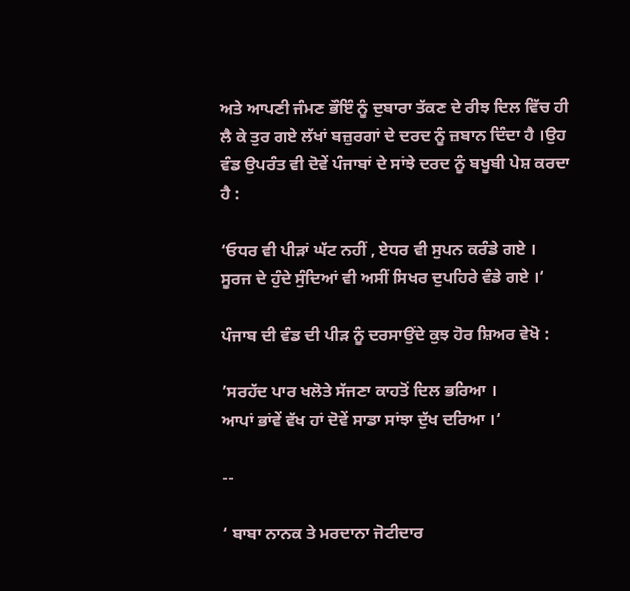ਅਤੇ ਆਪਣੀ ਜੰਮਣ ਭੌਇੰ ਨੂੰ ਦੁਬਾਰਾ ਤੱਕਣ ਦੇ ਰੀਝ ਦਿਲ ਵਿੱਚ ਹੀ ਲੈ ਕੇ ਤੁਰ ਗਏ ਲੱਖਾਂ ਬਜ਼ੁਰਗਾਂ ਦੇ ਦਰਦ ਨੂੰ ਜ਼ਬਾਨ ਦਿੰਦਾ ਹੈ ।ਉਹ ਵੰਡ ਉਪਰੰਤ ਵੀ ਦੋਵੇਂ ਪੰਜਾਬਾਂ ਦੇ ਸਾਂਝੇ ਦਰਦ ਨੂੰ ਬਖੂਬੀ ਪੇਸ਼ ਕਰਦਾ ਹੈ :

‘ਓਧਰ ਵੀ ਪੀੜਾਂ ਘੱਟ ਨਹੀਂ , ਏਧਰ ਵੀ ਸੁਪਨ ਕਰੰਡੇ ਗਏ ।
ਸੂਰਜ ਦੇ ਹੁੰਦੇ ਸੁੰਦਿਆਂ ਵੀ ਅਸੀਂ ਸਿਖਰ ਦੁਪਹਿਰੇ ਵੰਡੇ ਗਏ ।‘

ਪੰਜਾਬ ਦੀ ਵੰਡ ਦੀ ਪੀੜ ਨੂੰ ਦਰਸਾਉਂਦੇ ਕੁਝ ਹੋਰ ਸ਼ਿਅਰ ਵੇਖੋ :

’ਸਰਹੱਦ ਪਾਰ ਖਲੋਤੇ ਸੱਜਣਾ ਕਾਹਤੋਂ ਦਿਲ ਭਰਿਆ ।
ਆਪਾਂ ਭਾਂਵੇਂ ਵੱਖ ਹਾਂ ਦੋਵੇਂ ਸਾਡਾ ਸਾਂਝਾ ਦੁੱਖ ਦਰਿਆ ।‘

--

‘ ਬਾਬਾ ਨਾਨਕ ਤੇ ਮਰਦਾਨਾ ਜੋਟੀਦਾਰ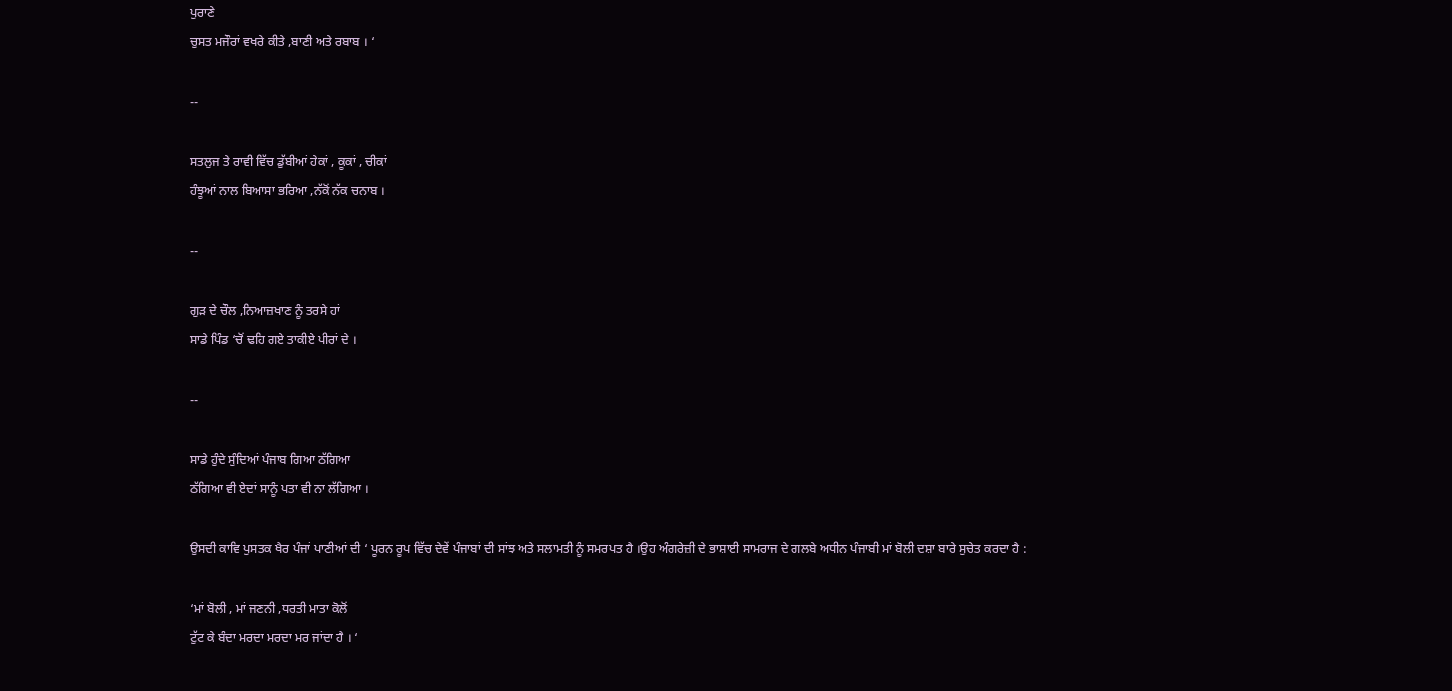ਪੁਰਾਣੇ
ਚੁਸਤ ਮਜੌਰਾਂ ਵਖਰੇ ਕੀਤੇ ,ਬਾਣੀ ਅਤੇ ਰਬਾਬ । ‘

--

ਸਤਲੁਜ ਤੇ ਰਾਵੀ ਵਿੱਚ ਡੁੱਬੀਆਂ ਹੇਕਾਂ , ਕੂਕਾਂ , ਚੀਕਾਂ
ਹੰਝੂਆਂ ਨਾਲ ਬਿਆਸਾ ਭਰਿਆ ,ਨੱਕੋਂ ਨੱਕ ਚਨਾਬ ।

--

ਗੁੜ ਦੇ ਚੌਲ ,ਨਿਆਜ਼ਖਾਣ ਨੂੰ ਤਰਸੇ ਹਾਂ
ਸਾਡੇ ਪਿੰਡ ‘ਚੋਂ ਢਹਿ ਗਏ ਤਾਕੀਏ ਪੀਰਾਂ ਦੇ ।

--

ਸਾਡੇ ਹੁੰਦੇ ਸੁੰਦਿਆਂ ਪੰਜਾਬ ਗਿਆ ਠੱਗਿਆ
ਠੱਗਿਆ ਵੀ ਏਦਾਂ ਸਾਨੂੰ ਪਤਾ ਵੀ ਨਾ ਲੱਗਿਆ ।

ਉਸਦੀ ਕਾਵਿ ਪੁਸਤਕ ਖੈਰ ਪੰਜਾਂ ਪਾਣੀਆਂ ਦੀ ‘ ਪੂਰਨ ਰੂਪ ਵਿੱਚ ਦੇਵੇਂ ਪੰਜਾਬਾਂ ਦੀ ਸਾਂਝ ਅਤੇ ਸਲਾਮਤੀ ਨੂੰ ਸਮਰਪਤ ਹੈ ।ਉਹ ਅੰਗਰੇਜ਼ੀ ਦੇ ਭਾਸ਼ਾਈ ਸਾਮਰਾਜ ਦੇ ਗਲਬੇ ਅਧੀਨ ਪੰਜਾਬੀ ਮਾਂ ਬੋਲੀ ਦਸ਼ਾ ਬਾਰੇ ਸੁਚੇਤ ਕਰਦਾ ਹੈ :

‘ਮਾਂ ਬੋਲੀ , ਮਾਂ ਜਣਨੀ ,ਧਰਤੀ ਮਾਤਾ ਕੋਲੋਂ
ਟੁੱਟ ਕੇ ਬੰਦਾ ਮਰਦਾ ਮਰਦਾ ਮਰ ਜਾਂਦਾ ਹੈ । ‘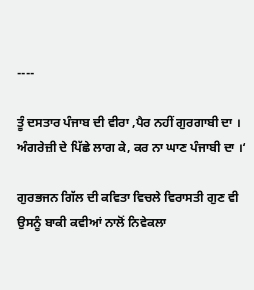----

ਤੂੰ ਦਸਤਾਰ ਪੰਜਾਬ ਦੀ ਵੀਰਾ ,ਪੈਰ ਨਹੀਂ ਗੁਰਗਾਬੀ ਦਾ ।
ਅੰਗਰੇਜ਼ੀ ਦੇ ਪਿੱਛੇ ਲਾਗ ਕੇ, ਕਰ ਨਾ ਘਾਣ ਪੰਜਾਬੀ ਦਾ ।‘

ਗੁਰਭਜਨ ਗਿੱਲ ਦੀ ਕਵਿਤਾ ਵਿਚਲੇ ਵਿਰਾਸਤੀ ਗੁਣ ਵੀ ਉਸਨੂੰ ਬਾਕੀ ਕਵੀਆਂ ਨਾਲੋਂ ਨਿਵੇਕਲਾ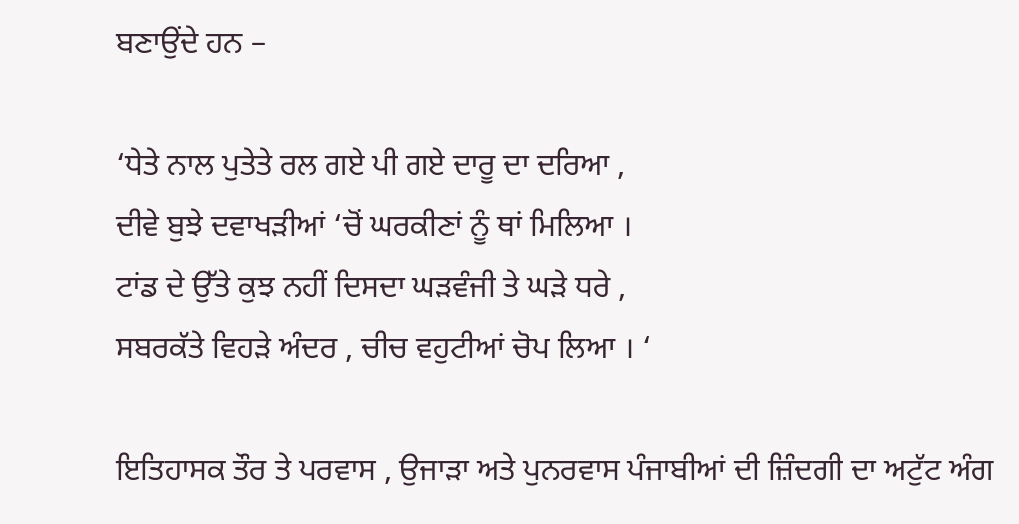ਬਣਾਉਂਦੇ ਹਨ –

‘ਧੇਤੇ ਨਾਲ ਪੁਤੇਤੇ ਰਲ ਗਏ ਪੀ ਗਏ ਦਾਰੂ ਦਾ ਦਰਿਆ ,
ਦੀਵੇ ਬੁਝੇ ਦਵਾਖੜੀਆਂ ‘ਚੋਂ ਘਰਕੀਣਾਂ ਨੂੰ ਥਾਂ ਮਿਲਿਆ ।
ਟਾਂਡ ਦੇ ਉੱਤੇ ਕੁਝ ਨਹੀਂ ਦਿਸਦਾ ਘੜਵੰਜੀ ਤੇ ਘੜੇ ਧਰੇ ,
ਸਬਰਕੱਤੇ ਵਿਹੜੇ ਅੰਦਰ , ਚੀਚ ਵਹੁਟੀਆਂ ਚੋਪ ਲਿਆ । ‘

ਇਤਿਹਾਸਕ ਤੌਰ ਤੇ ਪਰਵਾਸ , ਉਜਾੜਾ ਅਤੇ ਪੁਨਰਵਾਸ ਪੰਜਾਬੀਆਂ ਦੀ ਜ਼ਿੰਦਗੀ ਦਾ ਅਟੁੱਟ ਅੰਗ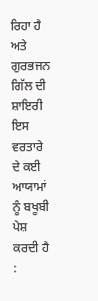ਰਿਹਾ ਹੈ ਅਤੇ ਗੁਰਭਜਨ ਗਿੱਲ ਦੀ ਸ਼ਾਇਰੀ ਇਸ ਵਰਤਾਰੇ ਦੇ ਕਈ ਆਯਾਮਾਂ ਨੂੰ ਬਖੂਬੀ ਪੇਸ਼ ਕਰਦੀ ਹੈ :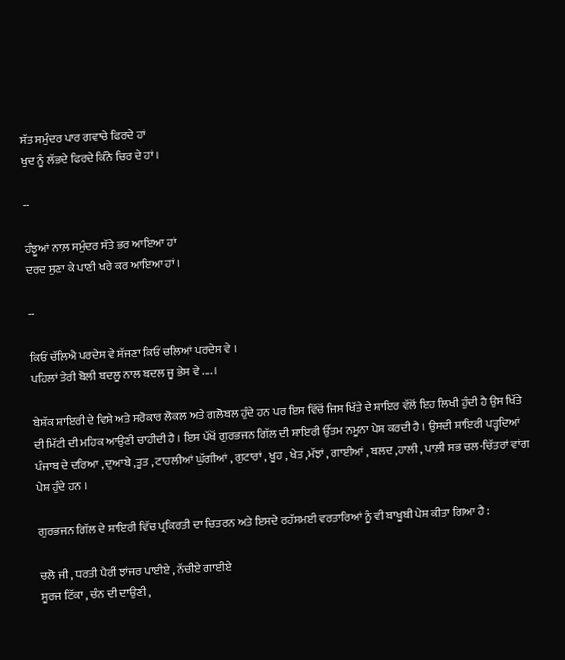ਸੱਤ ਸਮੁੰਦਰ ਪਾਰ ਗਵਾਚੇ ਫਿਰਦੇ ਹਾਂ
ਖੁਦ ਨੂੰ ਲੱਭਦੇ ਫਿਰਦੇ ਕਿੰਨੇ ਚਿਰ ਦੇ ਹਾਂ ।

--

ਹੰਝੂਆਂ ਨਾਲ਼ ਸਮੁੰਦਰ ਸੱਤੇ ਭਰ ਆਇਆ ਹਾਂ
ਦਰਦ ਸੁਣਾ ਕੇ ਪਾਣੀ ਖਰੇ ਕਰ ਆਇਆ ਹਾਂ ।

--

ਕਿਓਂ ਚੱਲਿਐ ਪਰਦੇਸ ਵੇ ਸੱਜਣਾ ਕਿਓਂ ਚਲਿਆਂ ਪਰਦੇਸ ਵੇ ।
ਪਹਿਲਾਂ ਤੇਰੀ ਬੋਲੀ ਬਦਲੂ ਨਾਲ ਬਦਲ ਜੂ ਭੇਸ ਵੇ .... ।

ਬੇਸ਼ੱਕ ਸ਼ਾਇਰੀ ਦੇ ਵਿਸ਼ੇ ਅਤੇ ਸਰੋਕਾਰ ਲੋਕਲ ਅਤੇ ਗਲੋਬਲ ਹੁੰਦੇ ਹਨ ਪਰ ਇਸ ਵਿੱਚੋਂ ਜਿਸ ਖਿੱਤੇ ਦੇ ਸ਼ਾਇਰ ਵੱਲੋਂ ਇਹ ਲਿਖੀ ਹੁੰਦੀ ਹੈ ਉਸ ਖਿੱਤੇ ਦੀ ਮਿੱਟੀ ਦੀ ਮਹਿਕ ਆਉਣੀ ਚਾਹੀਦੀ ਹੈ । ਇਸ ਪੱਖੋਂ ਗੁਰਭਜਨ ਗਿੱਲ ਦੀ ਸ਼ਾਇਰੀ ਉੱਤਮ ਨਮੂਨਾ ਪੇਸ਼ ਕਰਦੀ ਹੈ । ਉਸਦੀ ਸ਼ਾਇਰੀ ਪੜ੍ਹਦਿਆਂ ਪੰਜਾਬ ਦੇ ਦਰਿਆ , ਦੁਆਬੇ ,ਤੂਤ , ਟਾਹਲੀਆਂ ਘੁੱਗੀਆਂ , ਗੁਟਾਰਾਂ , ਖੂਹ , ਖੇਤ ,ਮੱਝਾਂ , ਗਾਈਆਂ , ਬਲਦ ,ਹਾਲੀ , ਪਾਲ਼ੀ ਸਭ ਚਲ-ਚਿੱਤਰਾਂ ਵਾਂਗ ਪੇਸ਼ ਹੁੰਦੇ ਹਨ ।

ਗੁਰਭਜਨ ਗਿੱਲ ਦੇ ਸ਼ਾਇਰੀ ਵਿੱਚ ਪ੍ਰਕਿਰਤੀ ਦਾ ਚਿਤਰਨ ਅਤੇ ਇਸਦੇ ਰਹੱਸਮਈ ਵਰਤਾਰਿਆਂ ਨੂੰ ਵੀ ਬਾਖੂਬੀ ਪੇਸ਼ ਕੀਤਾ ਗਿਆ ਹੈ :

ਚਲੋ ਜੀ , ਧਰਤੀ ਪੈਰੀਂ ਝਾਂਜਰ ਪਾਈਏ , ਨੱਚੀਏ ਗਾਈਏ
ਸੂਰਜ ਟਿੱਕਾ , ਚੰਨ ਦੀ ਦਾਉਣੀ ,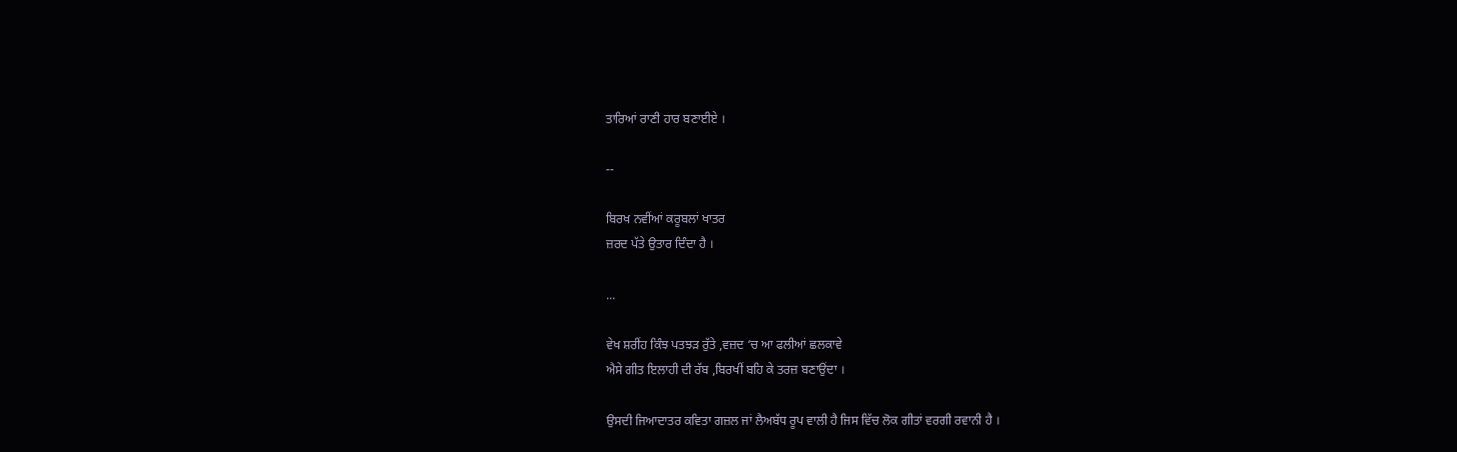ਤਾਰਿਆਂ ਰਾਣੀ ਹਾਰ ਬਣਾਈਏ ।

--

ਬਿਰਖ ਨਵੀਂਆਂ ਕਰੂਬਲਾਂ ਖਾਤਰ
ਜ਼ਰਦ ਪੱਤੇ ਉਤਾਰ ਦਿੰਦਾ ਹੈ ।

...

ਵੇਖ ਸ਼ਰੀਂਹ ਕਿੰਝ ਪਤਝੜ ਰੁੱਤੇ ,ਵਜ਼ਦ ‘ਚ ਆ ਫਲੀਆਂ ਛਲਕਾਵੇ
ਐਸੇ ਗੀਤ ਇਲਾਹੀ ਦੀ ਰੱਬ ,ਬਿਰਖੀਂ ਬਹਿ ਕੇ ਤਰਜ਼ ਬਣਾਉਂਦਾ ।

ਉਸਦੀ ਜਿਆਦਾਤਰ ਕਵਿਤਾ ਗਜ਼ਲ ਜਾਂ ਲੈਅਬੱਧ ਰੂਪ ਵਾਲੀ ਹੈ ਜਿਸ ਵਿੱਚ ਲੋਕ ਗੀਤਾਂ ਵਰਗੀ ਰਵਾਨੀ ਹੈ ।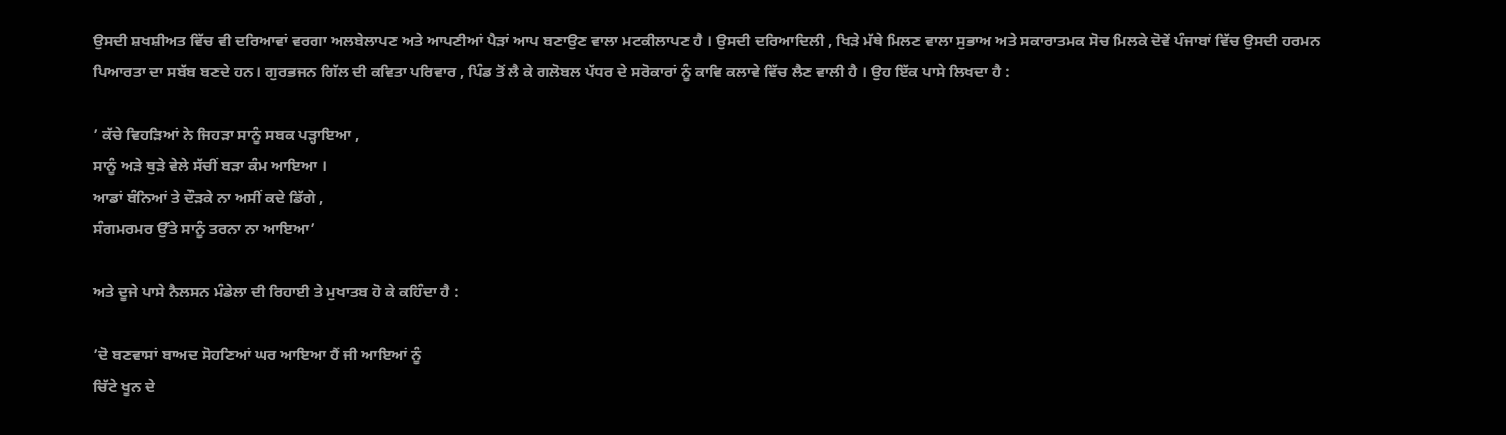ਉਸਦੀ ਸ਼ਖਸ਼ੀਅਤ ਵਿੱਚ ਵੀ ਦਰਿਆਵਾਂ ਵਰਗਾ ਅਲਬੇਲਾਪਣ ਅਤੇ ਆਪਣੀਆਂ ਪੈੜਾਂ ਆਪ ਬਣਾਉਣ ਵਾਲਾ ਮਟਕੀਲਾਪਣ ਹੈ । ਉਸਦੀ ਦਰਿਆਦਿਲੀ , ਖਿੜੇ ਮੱਥੇ ਮਿਲਣ ਵਾਲਾ ਸੁਭਾਅ ਅਤੇ ਸਕਾਰਾਤਮਕ ਸੋਚ ਮਿਲਕੇ ਦੋਵੇਂ ਪੰਜਾਬਾਂ ਵਿੱਚ ਉਸਦੀ ਹਰਮਨ ਪਿਆਰਤਾ ਦਾ ਸਬੱਬ ਬਣਦੇ ਹਨ। ਗੁਰਭਜਨ ਗਿੱਲ ਦੀ ਕਵਿਤਾ ਪਰਿਵਾਰ , ਪਿੰਡ ਤੋਂ ਲੈ ਕੇ ਗਲੋਬਲ ਪੱਧਰ ਦੇ ਸਰੋਕਾਰਾਂ ਨੂੰ ਕਾਵਿ ਕਲਾਵੇ ਵਿੱਚ ਲੈਣ ਵਾਲੀ ਹੈ । ਉਹ ਇੱਕ ਪਾਸੇ ਲਿਖਦਾ ਹੈ :

’ ਕੱਚੇ ਵਿਹੜਿਆਂ ਨੇ ਜਿਹੜਾ ਸਾਨੂੰ ਸਬਕ ਪੜ੍ਹਾਇਆ ,
ਸਾਨੂੰ ਅੜੇ ਥੁੜੇ ਵੇਲੇ ਸੱਚੀਂ ਬੜਾ ਕੰਮ ਆਇਆ ।
ਆਡਾਂ ਬੰਨਿਆਂ ਤੇ ਦੌੜਕੇ ਨਾ ਅਸੀਂ ਕਦੇ ਡਿੱਗੇ ,
ਸੰਗਮਰਮਰ ਉੱਤੇ ਸਾਨੂੰ ਤਰਨਾ ਨਾ ਆਇਆ’

ਅਤੇ ਦੂਜੇ ਪਾਸੇ ਨੈਲਸਨ ਮੰਡੇਲਾ ਦੀ ਰਿਹਾਈ ਤੇ ਮੁਖਾਤਬ ਹੋ ਕੇ ਕਹਿੰਦਾ ਹੈ :

’ਦੋ ਬਣਵਾਸਾਂ ਬਾਅਦ ਸੋਹਣਿਆਂ ਘਰ ਆਇਆ ਹੈਂ ਜੀ ਆਇਆਂ ਨੂੰ
ਚਿੱਟੇ ਖੂਨ ਦੇ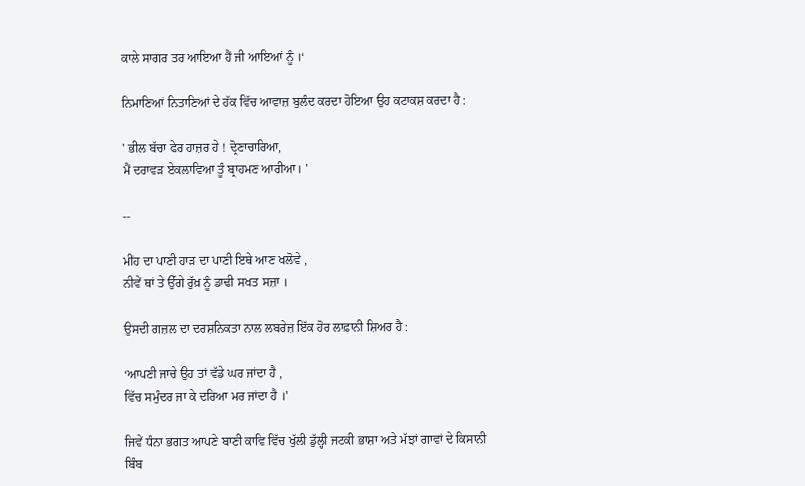ਕਾਲੇ ਸਾਗਰ ਤਰ ਆਇਆ ਹੈਂ ਜੀ ਆਇਆਂ ਨੂੰ ।‘

ਨਿਮਾਣਿਆਂ ਨਿਤਾਣਿਆਂ ਦੇ ਹੱਕ ਵਿੱਚ ਆਵਾਜ਼ ਬੁਲੰਦ ਕਰਦਾ ਹੋਇਆ ਉਹ ਕਟਾਕਸ਼ ਕਰਦਾ ਹੈ :

' ਭੀਲ ਬੱਚਾ ਫੇਰ ਹਾਜ਼ਰ ਹੇ ! ਦ੍ਰੋਣਾਚਾਰਿਆ,
ਮੈਂ ਦਰਾਵੜ ਏਕਲਾਵਿਆ ਤੂੰ ਬ੍ਰਾਹਮਣ ਆਰੀਆ। '

--

ਮੀਂਹ ਦਾ ਪਾਣੀ ਹਾੜ ਦਾ ਪਾਣੀ ਇਥੇ ਆਣ ਖਲੋਵੇ ,
ਨੀਵੇਂ ਥਾਂ ਤੇ ਉੱਗੇ ਰੁੱਖ਼ ਨੂੰ ਡਾਢੀ ਸਖਤ ਸਜ਼ਾ ।

ਉਸਦੀ ਗਜ਼ਲ ਦਾ ਦਰਸ਼ਨਿਕਤਾ ਨਾਲ ਲਬਰੇਜ਼ ਇੱਕ ਹੋਰ ਲਾਫ਼ਾਨੀ ਸ਼ਿਅਰ ਹੈ :

‘ਆਪਣੀ ਜਾਚੇ ਉਹ ਤਾਂ ਵੱਡੇ ਘਰ ਜਾਂਦਾ ਹੈ ,
ਵਿੱਚ ਸਮੁੰਦਰ ਜਾ ਕੇ ਦਰਿਆ ਮਰ ਜਾਂਦਾ ਹੈ ।'

ਜਿਵੇਂ ਧੰਨਾ ਭਗਤ ਆਪਣੇ ਬਾਣੀ ਕਾਵਿ ਵਿੱਚ ਖੁੱਲੀ ਡੁੱਲ੍ਹੀ ਜਟਕੀ ਭਾਸ਼ਾ ਅਤੇ ਮੱਝਾਂ ਗਾਵਾਂ ਦੇ ਕਿਸਾਨੀ ਬਿੰਬ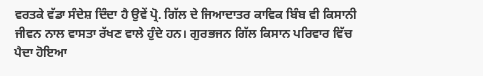ਵਰਤਕੇ ਵੱਡਾ ਸੰਦੇਸ਼ ਦਿੰਦਾ ਹੈ ਉਵੇਂ ਪ੍ਰੋ. ਗਿੱਲ ਦੇ ਜਿਆਦਾਤਰ ਕਾਵਿਕ ਬਿੰਬ ਵੀ ਕਿਸਾਨੀ ਜੀਵਨ ਨਾਲ ਵਾਸਤਾ ਰੱਖਣ ਵਾਲੇ ਹੁੰਦੇ ਹਨ। ਗੁਰਭਜਨ ਗਿੱਲ ਕਿਸਾਨ ਪਰਿਵਾਰ ਵਿੱਚ ਪੈਦਾ ਹੋਇਆ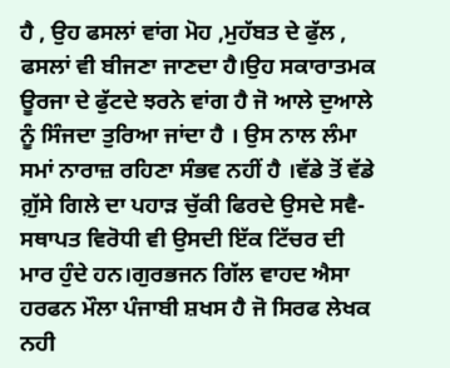ਹੈ , ਉਹ ਫਸਲਾਂ ਵਾਂਗ ਮੋਹ ,ਮੁਹੱਬਤ ਦੇ ਫੁੱਲ , ਫਸਲਾਂ ਵੀ ਬੀਜਣਾ ਜਾਣਦਾ ਹੈ।ਉਹ ਸਕਾਰਾਤਮਕ ਊਰਜਾ ਦੇ ਫੁੱਟਦੇ ਝਰਨੇ ਵਾਂਗ ਹੈ ਜੋ ਆਲੇ ਦੁਆਲੇ ਨੂੰ ਸਿੰਜਦਾ ਤੁਰਿਆ ਜਾਂਦਾ ਹੈ । ਉਸ ਨਾਲ ਲੰਮਾ ਸਮਾਂ ਨਾਰਾਜ਼ ਰਹਿਣਾ ਸੰਭਵ ਨਹੀਂ ਹੈ ।ਵੱਡੇ ਤੋਂ ਵੱਡੇ ਗ਼ੁੱਸੇ ਗਿਲੇ ਦਾ ਪਹਾੜ ਚੁੱਕੀ ਫਿਰਦੇ ਉਸਦੇ ਸਵੈ-ਸਥਾਪਤ ਵਿਰੋਧੀ ਵੀ ਉਸਦੀ ਇੱਕ ਟਿੱਚਰ ਦੀ ਮਾਰ ਹੁੰਦੇ ਹਨ।ਗੁਰਭਜਨ ਗਿੱਲ ਵਾਹਦ ਐਸਾ ਹਰਫਨ ਮੌਲਾ ਪੰਜਾਬੀ ਸ਼ਖਸ ਹੈ ਜੋ ਸਿਰਫ ਲੇਖਕ ਨਹੀ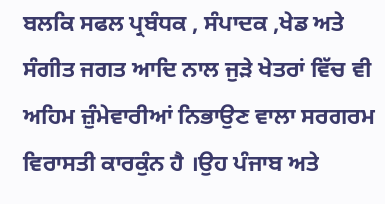ਬਲਕਿ ਸਫਲ ਪ੍ਰਬੰਧਕ , ਸੰਪਾਦਕ ,ਖੇਡ ਅਤੇ ਸੰਗੀਤ ਜਗਤ ਆਦਿ ਨਾਲ ਜੁੜੇ ਖੇਤਰਾਂ ਵਿੱਚ ਵੀ ਅਹਿਮ ਜ਼ੁੰਮੇਵਾਰੀਆਂ ਨਿਭਾਉਣ ਵਾਲਾ ਸਰਗਰਮ ਵਿਰਾਸਤੀ ਕਾਰਕੁੰਨ ਹੈ ।ਉਹ ਪੰਜਾਬ ਅਤੇ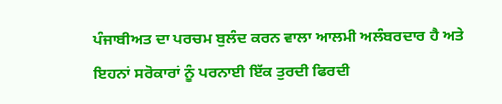ਪੰਜਾਬੀਅਤ ਦਾ ਪਰਚਮ ਬੁਲੰਦ ਕਰਨ ਵਾਲਾ ਆਲਮੀ ਅਲੰਬਰਦਾਰ ਹੈ ਅਤੇ ਇਹਨਾਂ ਸਰੋਕਾਰਾਂ ਨੂੰ ਪਰਨਾਈ ਇੱਕ ਤੁਰਦੀ ਫਿਰਦੀ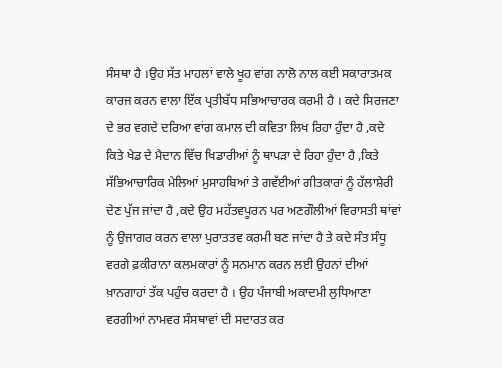ਸੰਸਥਾ ਹੈ ।ਉਹ ਸੱਤ ਮਾਹਲਾਂ ਵਾਲੇ ਖੂਹ ਵਾਂਗ ਨਾਲੋ ਨਾਲ ਕਈ ਸਕਾਰਾਤਮਕ ਕਾਰਜ ਕਰਨ ਵਾਲਾ ਇੱਕ ਪ੍ਰਤੀਬੱਧ ਸਭਿਆਚਾਰਕ ਕਰਮੀ ਹੈ । ਕਦੇ ਸਿਰਜਣਾ ਦੇ ਭਰ ਵਗਦੇ ਦਰਿਆ ਵਾਂਗ ਕਮਾਲ ਦੀ ਕਵਿਤਾ ਲਿਖ ਰਿਹਾ ਹੁੰਦਾ ਹੈ ,ਕਦੇ ਕਿਤੇ ਖੇਡ ਦੇ ਮੈਦਾਨ ਵਿੱਚ ਖਿਡਾਰੀਆਂ ਨੂੰ ਥਾਪੜਾ ਦੇ ਰਿਹਾ ਹੁੰਦਾ ਹੈ ,ਕਿਤੇ ਸੱਭਿਆਚਾਰਿਕ ਮੇਲਿਆਂ ਮੁਸਾਹਬਿਆਂ ਤੇ ਗਵੱਈਆਂ ਗੀਤਕਾਰਾਂ ਨੂੰ ਹੱਲਾਸ਼ੇਰੀ ਦੇਣ ਪੁੱਜ ਜਾਂਦਾ ਹੈ ,ਕਦੇ ਉਹ ਮਹੱਤਵਪੂਰਨ ਪਰ ਅਣਗੌਲੀਆਂ ਵਿਰਾਸਤੀ ਥਾਂਵਾਂ ਨੂੰ ਉਜਾਗਰ ਕਰਨ ਵਾਲਾ ਪੁਰਾਤਤਵ ਕਰਮੀ ਬਣ ਜਾਂਦਾ ਹੈ ਤੇ ਕਦੇ ਸੰਤ ਸੰਧੂ ਵਰਗੇ ਫ਼ਕੀਰਾਨਾ ਕਲਮਕਾਰਾਂ ਨੂੰ ਸਨਮਾਨ ਕਰਨ ਲਈ ਉਹਨਾਂ ਦੀਆਂ ਖ਼ਾਨਗਾਹਾਂ ਤੱਕ ਪਹੁੰਚ ਕਰਦਾ ਹੈ । ਉਹ ਪੰਜਾਬੀ ਅਕਾਦਮੀ ਲੁਧਿਆਣਾ ਵਰਗੀਆਂ ਨਾਮਵਰ ਸੰਸਥਾਵਾਂ ਦੀ ਸਦਾਰਤ ਕਰ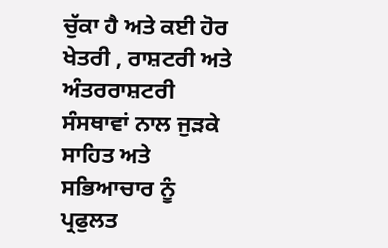ਚੁੱਕਾ ਹੈ ਅਤੇ ਕਈ ਹੋਰ ਖੇਤਰੀ , ਰਾਸ਼ਟਰੀ ਅਤੇ ਅੰਤਰਰਾਸ਼ਟਰੀ ਸੰਸਥਾਵਾਂ ਨਾਲ ਜੁੜਕੇ ਸਾਹਿਤ ਅਤੇ ਸਭਿਆਚਾਰ ਨੂੰ ਪ੍ਰਫੁਲਤ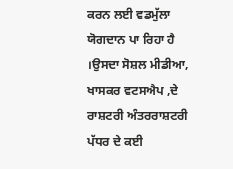ਕਰਨ ਲਈ ਵਡਮੁੱਲਾ ਯੋਗਦਾਨ ਪਾ ਰਿਹਾ ਹੈ ।ਉਸਦਾ ਸੋਸ਼ਲ ਮੀਡੀਆ, ਖਾਸਕਰ ਵਟਸਐਪ ,ਦੇ ਰਾਸ਼ਟਰੀ ਅੰਤਰਰਾਸ਼ਟਰੀ ਪੱਧਰ ਦੇ ਕਈ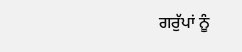ਗਰੁੱਪਾਂ ਨੂੰ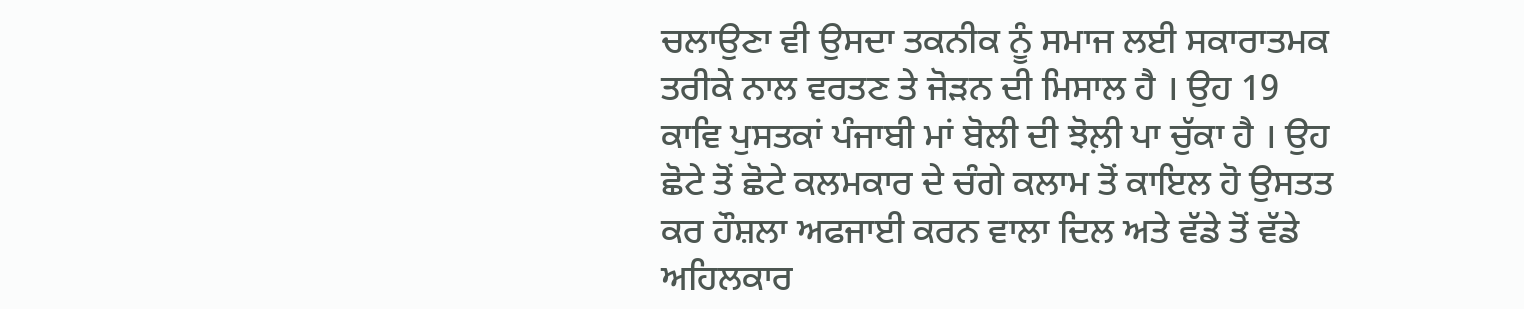ਚਲਾਉਣਾ ਵੀ ਉਸਦਾ ਤਕਨੀਕ ਨੂੰ ਸਮਾਜ ਲਈ ਸਕਾਰਾਤਮਕ ਤਰੀਕੇ ਨਾਲ ਵਰਤਣ ਤੇ ਜੋੜਨ ਦੀ ਮਿਸਾਲ ਹੈ । ਉਹ 19 ਕਾਵਿ ਪੁਸਤਕਾਂ ਪੰਜਾਬੀ ਮਾਂ ਬੋਲੀ ਦੀ ਝੋਲ਼ੀ ਪਾ ਚੁੱਕਾ ਹੈ । ਉਹ ਛੋਟੇ ਤੋਂ ਛੋਟੇ ਕਲਮਕਾਰ ਦੇ ਚੰਗੇ ਕਲਾਮ ਤੋਂ ਕਾਇਲ ਹੋ ਉਸਤਤ ਕਰ ਹੌਸ਼ਲਾ ਅਫਜਾਈ ਕਰਨ ਵਾਲਾ ਦਿਲ ਅਤੇ ਵੱਡੇ ਤੋਂ ਵੱਡੇ ਅਹਿਲਕਾਰ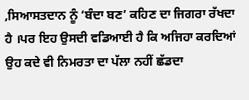,ਸਿਆਸਤਦਾਨ ਨੂੰ ‘ਬੰਦਾ ਬਣ’ ਕਹਿਣ ਦਾ ਜਿਗਰਾ ਰੱਖਦਾ ਹੈ ।ਪਰ ਇਹ ਉਸਦੀ ਵਡਿਆਈ ਹੈ ਕਿ ਅਜਿਹਾ ਕਰਦਿਆਂ ਉਹ ਕਦੇ ਵੀ ਨਿਮਰਤਾ ਦਾ ਪੱਲਾ ਨਹੀਂ ਛੱਡਦਾ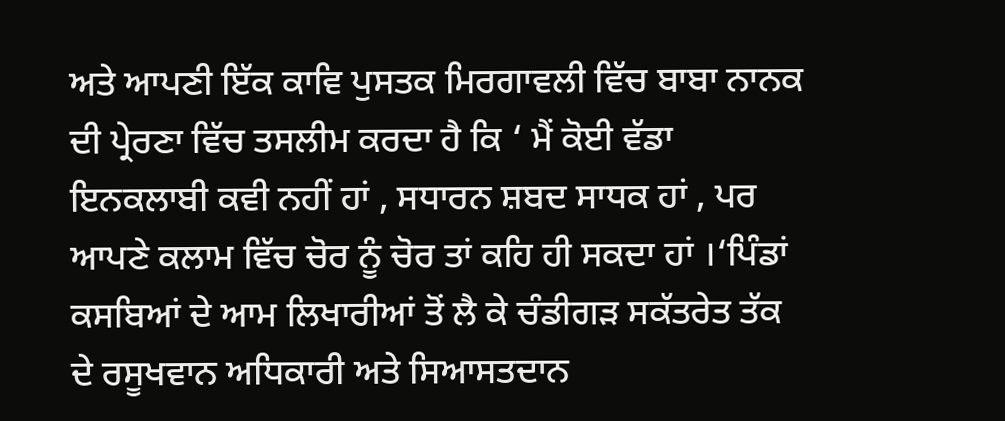ਅਤੇ ਆਪਣੀ ਇੱਕ ਕਾਵਿ ਪੁਸਤਕ ਮਿਰਗਾਵਲੀ ਵਿੱਚ ਬਾਬਾ ਨਾਨਕ ਦੀ ਪ੍ਰੇਰਣਾ ਵਿੱਚ ਤਸਲੀਮ ਕਰਦਾ ਹੈ ਕਿ ‘ ਮੈਂ ਕੋਈ ਵੱਡਾ ਇਨਕਲਾਬੀ ਕਵੀ ਨਹੀਂ ਹਾਂ , ਸਧਾਰਨ ਸ਼ਬਦ ਸਾਧਕ ਹਾਂ , ਪਰ ਆਪਣੇ ਕਲਾਮ ਵਿੱਚ ਚੋਰ ਨੂੰ ਚੋਰ ਤਾਂ ਕਹਿ ਹੀ ਸਕਦਾ ਹਾਂ ।‘ਪਿੰਡਾਂ ਕਸਬਿਆਂ ਦੇ ਆਮ ਲਿਖਾਰੀਆਂ ਤੋਂ ਲੈ ਕੇ ਚੰਡੀਗੜ ਸਕੱਤਰੇਤ ਤੱਕ ਦੇ ਰਸੂਖਵਾਨ ਅਧਿਕਾਰੀ ਅਤੇ ਸਿਆਸਤਦਾਨ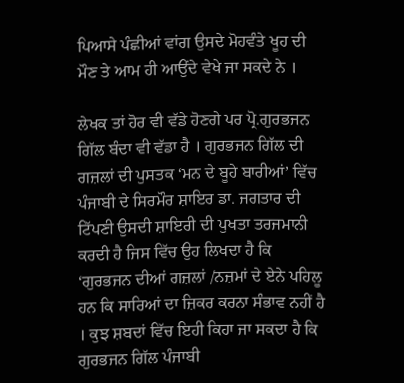ਪਿਆਸੇ ਪੰਛੀਆਂ ਵਾਂਗ ਉਸਦੇ ਮੋਹਵੰਤੇ ਖੂਹ ਦੀ ਮੌਣ ਤੇ ਆਮ ਹੀ ਆਉਂਦੇ ਵੇਖੇ ਜਾ ਸਕਦੇ ਨੇ ।

ਲੇਖਕ ਤਾਂ ਹੋਰ ਵੀ ਵੱਡੇ ਹੋਣਗੇ ਪਰ ਪ੍ਰੋ.ਗੁਰਭਜਨ ਗਿੱਲ ਬੰਦਾ ਵੀ ਵੱਡਾ ਹੈ । ਗੁਰਭਜਨ ਗਿੱਲ ਦੀ ਗਜ਼ਲਾਂ ਦੀ ਪੁਸਤਕ ‘ਮਨ ਦੇ ਬੂਹੇ ਬਾਰੀਆਂ’ ਵਿੱਚ ਪੰਜਾਬੀ ਦੇ ਸਿਰਮੌਰ ਸ਼ਾਇਰ ਡਾ. ਜਗਤਾਰ ਦੀ ਟਿੱਪਣੀ ਉਸਦੀ ਸ਼ਾਇਰੀ ਦੀ ਪੁਖਤਾ ਤਰਜਮਾਨੀ ਕਰਦੀ ਹੈ ਜਿਸ ਵਿੱਚ ਉਹ ਲਿਖਦਾ ਹੈ ਕਿ ‘ਗੁਰਭਜਨ ਦੀਆਂ ਗਜ਼ਲਾਂ /ਨਜ਼ਮਾਂ ਦੇ ਏਨੇ ਪਹਿਲੂ ਹਨ ਕਿ ਸਾਰਿਆਂ ਦਾ ਜ਼ਿਕਰ ਕਰਨਾ ਸੰਭਾਵ ਨਹੀਂ ਹੈ । ਕੁਝ ਸ਼ਬਦਾਂ ਵਿੱਚ ਇਹੀ ਕਿਹਾ ਜਾ ਸਕਦਾ ਹੈ ਕਿ ਗੁਰਭਜਨ ਗਿੱਲ ਪੰਜਾਬੀ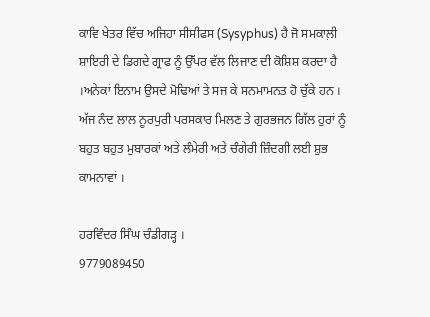ਕਾਵਿ ਖੇਤਰ ਵਿੱਚ ਅਜਿਹਾ ਸੀਸੀਫਸ (Sysyphus) ਹੈ ਜੋ ਸਮਕਾਲ਼ੀ ਸ਼ਾਇਰੀ ਦੇ ਡਿਗਦੇ ਗ੍ਰਾਫ ਨੂੰ ਉੱਪਰ ਵੱਲ ਲਿਜਾਣ ਦੀ ਕੋਸ਼ਿਸ਼ ਕਰਦਾ ਹੈ ।ਅਨੇਕਾਂ ਇਨਾਮ ਉਸਦੇ ਮੋਢਿਆਂ ਤੇ ਸਜ ਕੇ ਸਨਮਾਮਨਤ ਹੋ ਚੁੱਕੇ ਹਨ । ਅੱਜ ਨੰਦ ਲਾਲ ਨੂਰਪੁਰੀ ਪਰਸਕਾਰ ਮਿਲਣ ਤੇ ਗੁਰਭਜਨ ਗਿੱਲ ਹੁਰਾਂ ਨੂੰ ਬਹੁਤ ਬਹੁਤ ਮੁਬਾਰਕਾਂ ਅਤੇ ਲੰਮੇਰੀ ਅਤੇ ਚੰਗੇਰੀ ਜ਼ਿੰਦਗੀ ਲਈ ਸ਼ੁਭ ਕਾਮਨਾਵਾਂ ।

ਹਰਵਿੰਦਰ ਸਿੰਘ ਚੰਡੀਗੜ੍ਹ ।
9779089450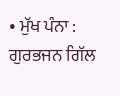• ਮੁੱਖ ਪੰਨਾ : ਗੁਰਭਜਨ ਗਿੱਲ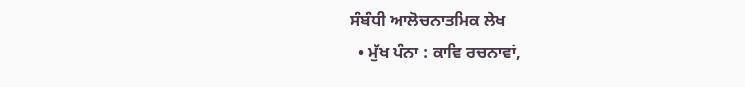ਸੰਬੰਧੀ ਆਲੋਚਨਾਤਮਿਕ ਲੇਖ
  • ਮੁੱਖ ਪੰਨਾ : ਕਾਵਿ ਰਚਨਾਵਾਂ,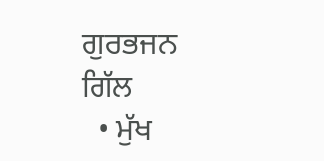ਗੁਰਭਜਨ ਗਿੱਲ
  • ਮੁੱਖ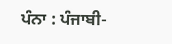ਪੰਨਾ : ਪੰਜਾਬੀ-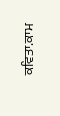ਕਵਿਤਾ.ਕਾਮ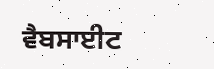ਵੈਬਸਾਈਟ